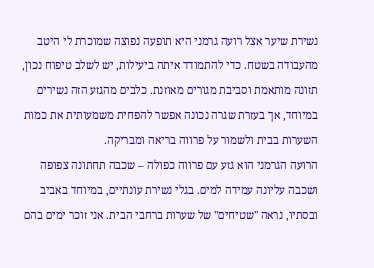נשירת שיער אצל רועה גרמני היא תופעה נפוצה שמוכרת לי היטב מהעבודה בשטח. כדי להתמודד איתה ביעילות, יש לשלב טיפוח נכון, תזונה מותאמת וסביבת מגורים מאוזנת. כלבים מהגזע הזה נשירים במיוחד, אך בעזרת שגרה נכונה אפשר להפחית משמעותית את כמות השערות בבית ולשמור על פרווה בריאה ומבריקה.
הרועה הגרמני הוא גזע עם פרווה כפולה – שכבה תחתונה צפופה ושכבה עליונה עמידה למים. בגלי נשירת עונתיים, במיוחד באביב ובסתיו, נראה "שטיחים" של שערות ברחבי הבית. אני זוכר ימים בהם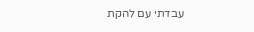עבדתי עם להקת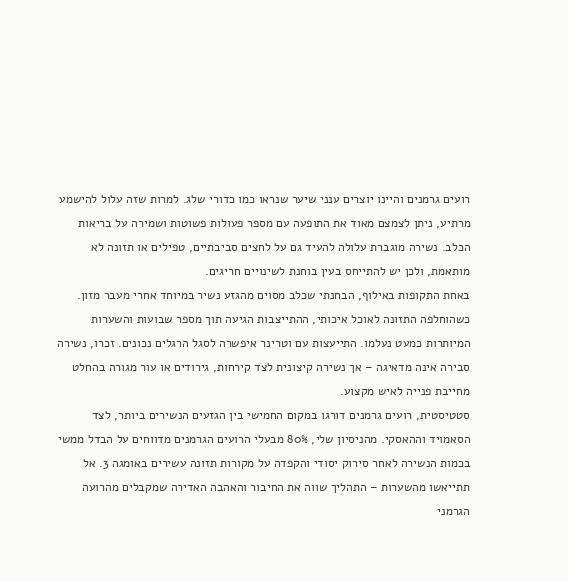רועים גרמנים והיינו יוצרים ענני שיער שנראו כמו כדורי שלג. למרות שזה עלול להישמע מרתיע, ניתן לצמצם מאוד את התופעה עם מספר פעולות פשוטות ושמירה על בריאות הכלב. נשירה מוגברת עלולה להעיד גם על לחצים סביבתיים, טפילים או תזונה לא מותאמת, ולכן יש להתייחס בעין בוחנת לשינויים חריגים.
באחת התקופות באילוף, הבחנתי שכלב מסוים מהגזע נשיר במיוחד אחרי מעבר מזון. כשהוחלפה התזונה לאוכל איכותי, ההתייצבות הגיעה תוך מספר שבועות והשערות המיותרות כמעט נעלמו. התייעצות עם וטרינר איפשרה לסגל הרגלים נכונים. זכרו, נשירה סבירה אינה מדאיגה – אך נשירה קיצונית לצד קירחות, גירודים או עור מגורה בהחלט מחייבת פנייה לאיש מקצוע.
סטטיסטית, רועים גרמנים דורגו במקום החמישי בין הגזעים הנשירים ביותר, לצד הסאמויד וההאסקי. מהניסיון שלי, 80% מבעלי הרועים הגרמנים מדווחים על הבדל ממשי בכמות הנשירה לאחר סירוק יסודי והקפדה על מקורות תזונה עשירים באומגה 3. אל תתייאשו מהשערות – התהליך שווה את החיבור והאהבה האדירה שמקבלים מהרועה הגרמני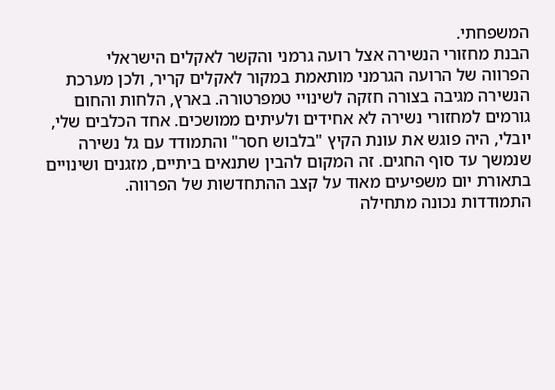המשפחתי.
הבנת מחזורי הנשירה אצל רועה גרמני והקשר לאקלים הישראלי
הפרווה של הרועה הגרמני מותאמת במקור לאקלים קריר, ולכן מערכת הנשירה מגיבה בצורה חזקה לשינויי טמפרטורה. בארץ, הלחות והחום גורמים למחזורי נשירה לא אחידים ולעיתים ממושכים. אחד הכלבים שלי, יובלי, היה פוגש את עונת הקיץ "בלבוש חסר" והתמודד עם גל נשירה שנמשך עד סוף החגים. זה המקום להבין שתנאים ביתיים, מזגנים ושינויים בתאורת יום משפיעים מאוד על קצב ההתחדשות של הפרווה.
התמודדות נכונה מתחילה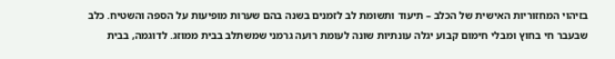בזיהוי המחזוריות האישית של הכלב – תיעוד ותשומת לב לזמנים בשנה בהם שערות מופיעות על הספה והשטיח. כלב שבעבר חי בחוץ ומבלי חימום קבוע יגלה עונתיות שונה לעומת רועה גרמני שמשתלב בבית ממוזג. לדוגמה, בבית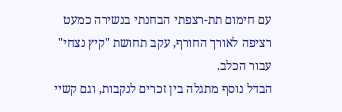עם חימום תת-רצפתי הבחנתי בנשירה כמעט רציפה לאורך החורף, עקב תחושת "קיץ נצחי" עבור הכלב.
הבדל נוסף מתגלה בין זכרים לנקבות, וגם קשיי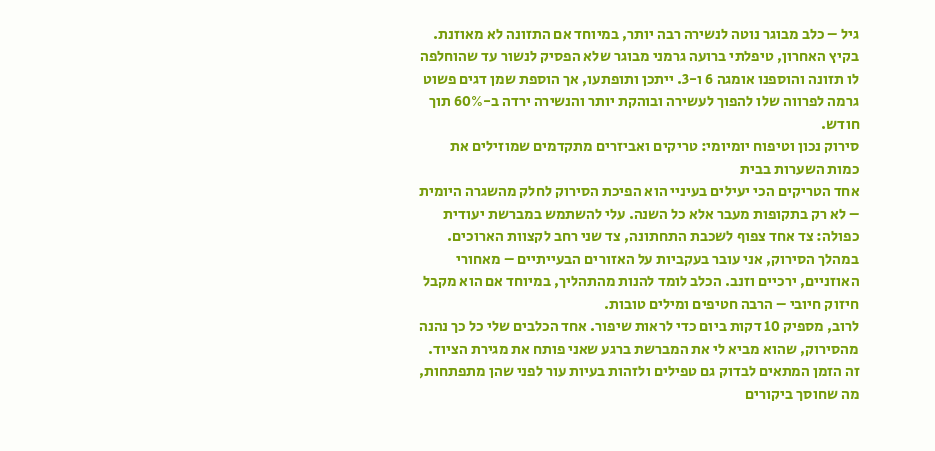גיל – כלב מבוגר נוטה לנשירה רבה יותר, במיוחד אם התזונה לא מאוזנת. בקיץ האחרון, טיפלתי ברועה גרמני מבוגר שלא הפסיק לנשור עד שהוחלפה לו תזונה והוספנו אומגה 6 ו-3. ייתכן ותופתעו, אך הוספת שמן דגים פשוט גרמה לפרווה שלו להפוך לעשירה ובוהקת יותר והנשירה ירדה ב-60% תוך חודש.
סירוק נכון וטיפוח יומיומי: טריקים ואביזרים מתקדמים שמוזילים את כמות השערות בבית
אחד הטריקים הכי יעילים בעיניי הוא הפיכת הסירוק לחלק מהשגרה היומית – לא רק בתקופות מעבר אלא כל השנה. עלי להשתמש במברשת יעודית כפולה: צד אחד צפוף לשכבת התחתונה, צד שני רחב לקצוות הארוכים. במהלך הסירוק, אני עובר בעקביות על האזורים הבעייתיים – מאחורי האוזניים, ירכיים וזנב. הכלב לומד להנות מהתהליך, במיוחד אם הוא מקבל חיזוק חיובי – הרבה חטיפים ומילים טובות.
לרוב, מספיק 10 דקות ביום כדי לראות שיפור. אחד הכלבים שלי כל כך נהנה מהסירוק, שהוא מביא לי את המברשת ברגע שאני פותח את מגירת הציוד. זה הזמן המתאים לבדוק גם טפילים ולזהות בעיות עור לפני שהן מתפתחות, מה שחוסך ביקורים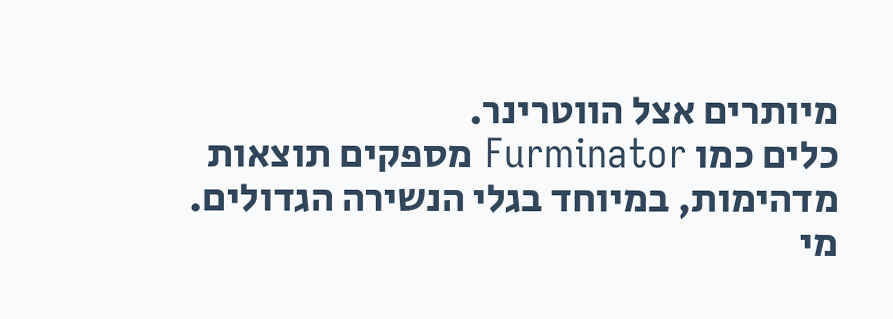מיותרים אצל הווטרינר.
כלים כמו Furminator מספקים תוצאות מדהימות, במיוחד בגלי הנשירה הגדולים. מי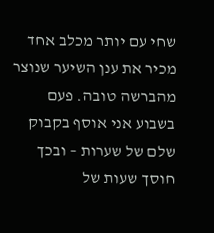שחי עם יותר מכלב אחד מכיר את ענן השיער שנוצר מהברשה טובה. פעם בשבוע אני אוסף בקבוק שלם של שערות – ובכך חוסך שעות של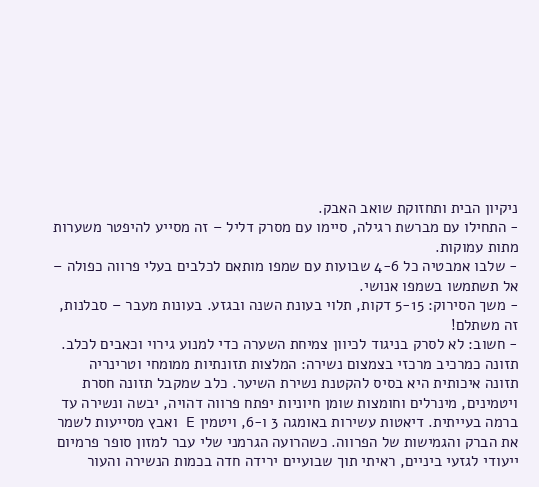ניקיון הבית ותחזוקת שואב האבק.
- התחילו עם מברשת רגילה, סיימו עם מסרק דליל – זה מסייע להיפטר משערות מתות עמוקות.
- שלבו אמבטיה כל 4-6 שבועות עם שמפו מותאם לכלבים בעלי פרווה כפולה – אל תשתמשו בשמפו אנושי.
- משך הסירוק: 5-15 דקות, תלוי בעונת השנה ובגזע. בעונות מעבר – סבלנות, זה משתלם!
- חשוב: לא לסרק בניגוד לכיוון צמיחת השערה כדי למנוע גירוי וכאבים לכלב.
תזונה כמרכיב מרכזי בצמצום נשירה: המלצות תזונתיות ממומחי וטרינריה
תזונה איכותית היא בסיס להקטנת נשירת השיער. כלב שמקבל תזונה חסרת ויטמינים, מינרלים וחומצות שומן חיוניות יפתח פרווה דהויה, יבשה ונשירה עד ברמה בעייתית. דיאטות עשירות באומגה 3 ו-6, ויטמין E ואבץ מסייעות לשמר את הברק והגמישות של הפרווה. כשהרועה הגרמני שלי עבר למזון סופר פרמיום ייעודי לגזעי ביניים, ראיתי תוך שבועיים ירידה חדה בכמות הנשירה והעור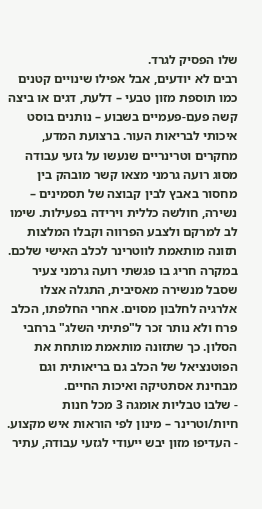שלו הפסיק לגרד.
רבים לא יודעים, אבל אפילו שינויים קטנים כמו תוספת מזון טבעי – דלעת, דגים או ביצה קשה פעם-פעמיים בשבוע – נותנים בוסט איכותי לבריאות העור. ברצועת המדע, מחקרים וטרינריים שנעשו על גזעי עבודה מסוג רועה גרמני מצאו קשר מובהק בין מחסור באבץ לבין קבוצה של תסמינים – נשירה, חולשה כללית וירידה בפעילות. שימו לב למרקם ולצבע הפרווה וקבלו המלצות תזונה מותאמת לווטרינר לכלב האישי שלכם.
במקרה חריג בו פגשתי רועה גרמני צעיר שסבל מנשירה מאסיבית, התגלה אצלו אלרגיה לחלבון מסוים. אחרי החלפתו, הכלב פרח ולא נותר זכר ל"פתיתי השלג" ברחבי הסלון. כך שתזונה מותאמת מותחת את הפוטנציאל של הכלב גם בריאותית וגם מבחינת אסתטיקה ואיכות החיים.
- שלבו טבליות אומגה 3 מכל חנות חיות/וטרינר – מינון לפי הוראות איש מקצוע.
- העדיפו מזון יבש ייעודי לגזעי עבודה, עתיר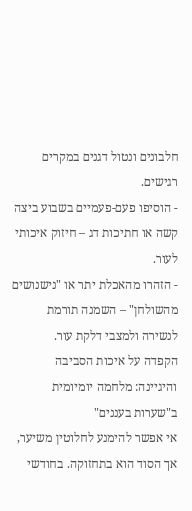חלבונים ונטול דגנים במקרים רגישים.
- הוסיפו פעם-פעמיים בשבוע ביצה קשה או חתיכות דג – חיזוק איכותי לעור.
- הזהרו מהאכלת יתר או "נישנושים מהשולחן" – השמנה תורמת לנשירה ולמצבי דלקת עור.
הקפדה על איכות הסביבה והיגיינה: מלחמה יומיומית ב"שערות בעננים"
אי אפשר להימנע לחלוטין משיער, אך הסוד הוא בתחזוקה. בחודשי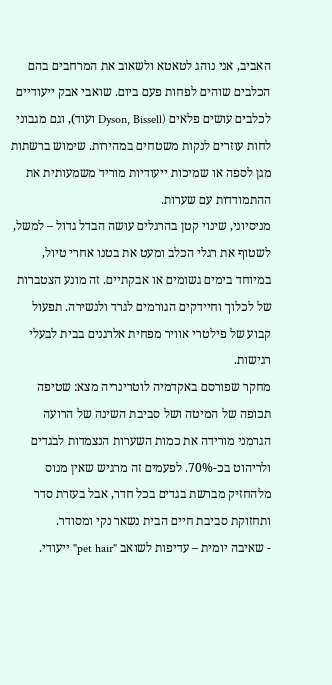האביב, אני נוהג לטאטא ולשאוב את המרחבים בהם הכלבים שוהים לפחות פעם ביום. שואבי אבק ייעודיים לכלבים עושים פלאים (Dyson, Bissell ועוד), וגם מגבוני לחות עוזרים לנקות משטחים במהירות. שימוש ברשתות מגן לספה או שמיכות ייעודיות מוריד משמעותית את ההתמודדות עם שערות.
מניסיוני, שינוי קטן בהרגלים עושה הבדל גדול – למשל, לשטוף את רגלי הכלב ומעט את בטנו אחרי טיול, במיוחד בימים גשומים או אבקתיים. זה מונע הצטברות של לכלוך וחיידקים הגורמים לגרד ולנשירה. תפעול קבוע של פילטרי אוויר מפחית אלרגנים בבית לבעלי רגישות.
מחקר שפורסם באקדמיה לוטרינריה מצא: שטיפה תכופה של המיטה ושל סביבת השינה של הרועה הגרמני מורידה את כמות השערות הנצמדות לבגדים ולריהוט בכ-70%. לפעמים זה מרגיש שאין מנוס מלהחזיק מברשת בגדים בכל חדר, אבל בעזרת סדר ותחזוקת סביבת חיים הבית נשאר נקי ומסודר.
- שאיבה יומית – עדיפות לשואב "pet hair" ייעודי.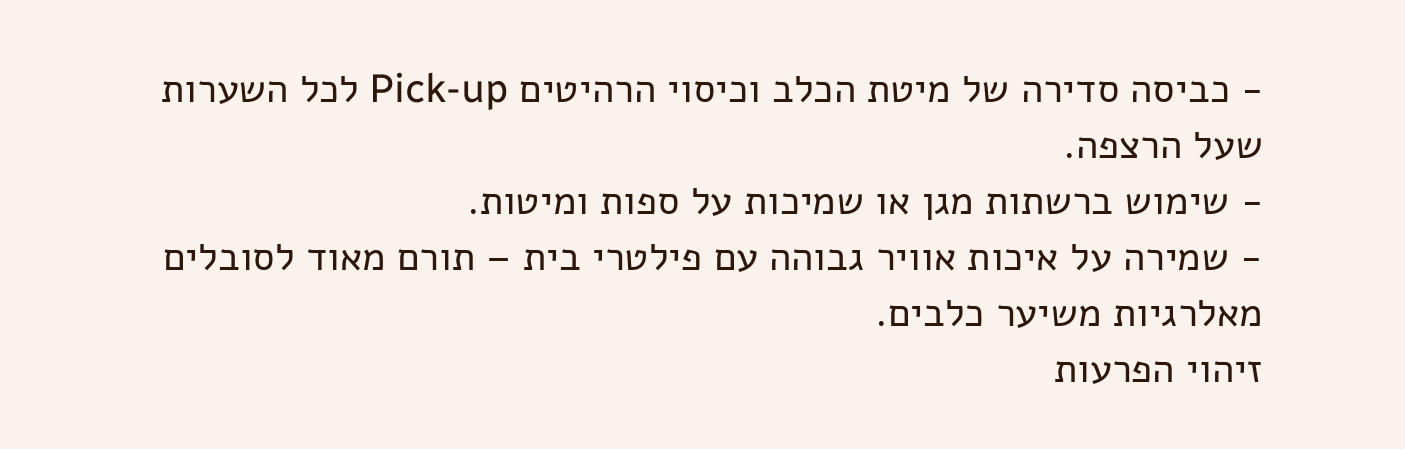- כביסה סדירה של מיטת הכלב וכיסוי הרהיטים Pick-up לכל השערות שעל הרצפה.
- שימוש ברשתות מגן או שמיכות על ספות ומיטות.
- שמירה על איכות אוויר גבוהה עם פילטרי בית – תורם מאוד לסובלים מאלרגיות משיער כלבים.
זיהוי הפרעות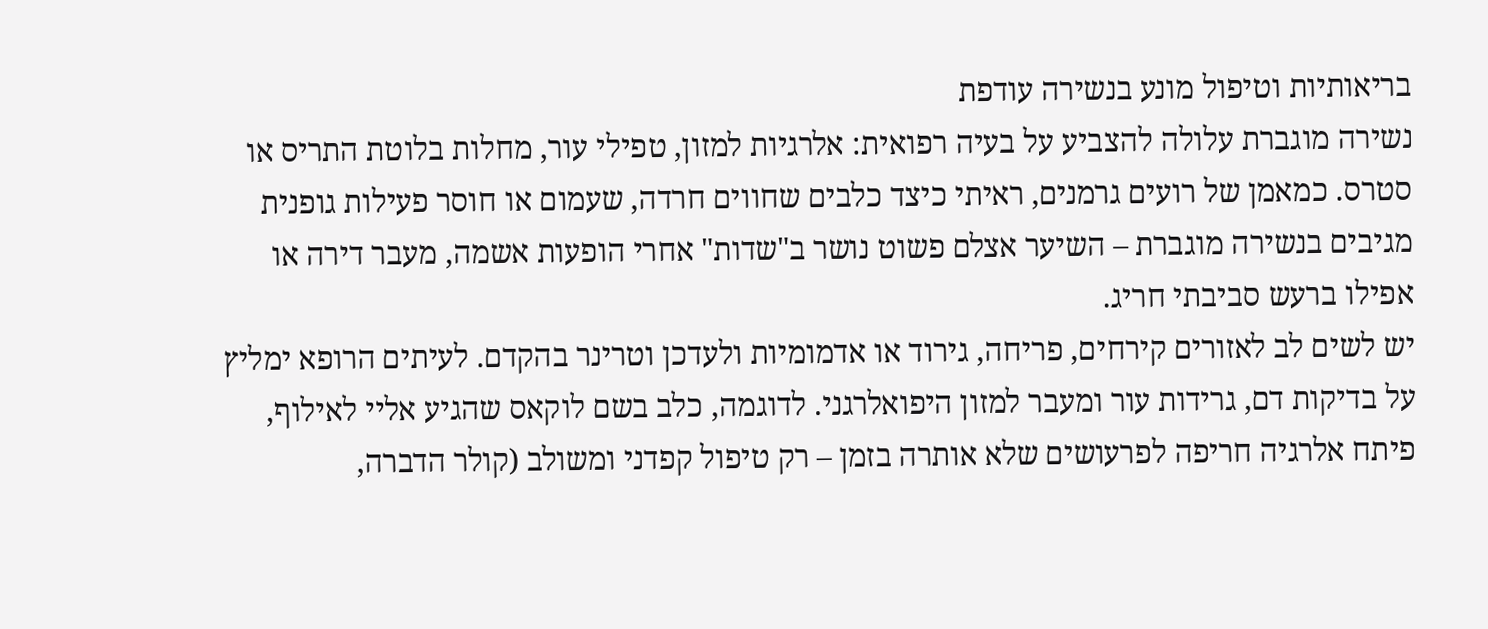בריאותיות וטיפול מונע בנשירה עודפת
נשירה מוגברת עלולה להצביע על בעיה רפואית: אלרגיות למזון, טפילי עור, מחלות בלוטת התריס או סטרס. כמאמן של רועים גרמנים, ראיתי כיצד כלבים שחווים חרדה, שעמום או חוסר פעילות גופנית מגיבים בנשירה מוגברת – השיער אצלם פשוט נושר ב"שדות" אחרי הופעות אשמה, מעבר דירה או אפילו ברעש סביבתי חריג.
יש לשים לב לאזורים קירחים, פריחה, גירוד או אדמומיות ולעדכן וטרינר בהקדם. לעיתים הרופא ימליץ על בדיקות דם, גרידות עור ומעבר למזון היפואלרגני. לדוגמה, כלב בשם לוקאס שהגיע אליי לאילוף, פיתח אלרגיה חריפה לפרעושים שלא אותרה בזמן – רק טיפול קפדני ומשולב (קולר הדברה,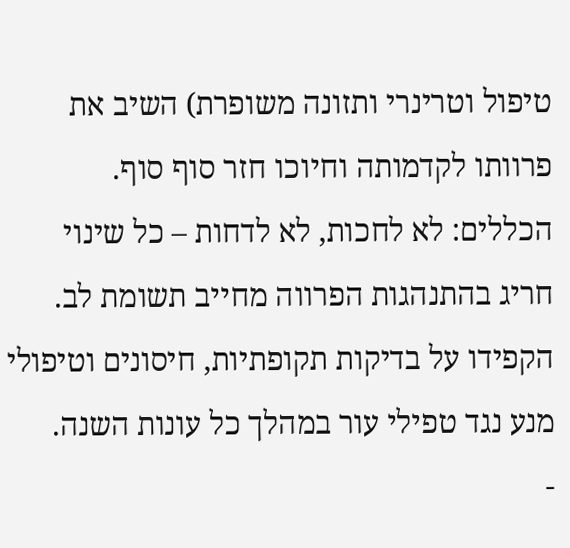טיפול וטרינרי ותזונה משופרת) השיב את פרוותו לקדמותה וחיוכו חזר סוף סוף.
הכללים: לא לחכות, לא לדחות – כל שינוי חריג בהתנהגות הפרווה מחייב תשומת לב. הקפידו על בדיקות תקופתיות, חיסונים וטיפולי מנע נגד טפילי עור במהלך כל עונות השנה.
-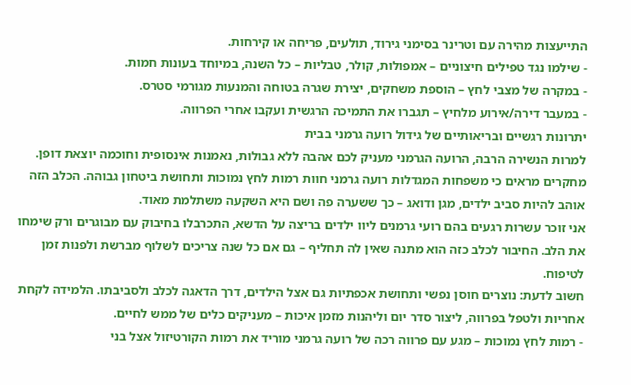התייעצות מהירה עם וטרינר בסימני גירוד, תולעים, פריחה או קירחות.
- שילמו נגד טפילים חיצוניים – אמפולות, קולר, טבליות – כל השנה, במיוחד בעונות חמות.
- במקרה של מצבי לחץ – הוספת משחקים, יצירת שגרה בטוחה והמנעות מגורמי סטרס.
- במעבר דירה/אירוע מלחיץ – תגברו את התמיכה הרגשית ועקבו אחרי הפרווה.
יתרונות רגשיים ובריאותיים של גידול רועה גרמני בבית
למרות הנשירה הרבה, הרועה הגרמני מעניק לכם אהבה ללא גבולות, נאמנות אינסופית וחוכמה יוצאת דופן. מחקרים מראים כי משפחות המגדלות רועה גרמני חוות רמות לחץ נמוכות ותחושת ביטחון גבוהה. הכלב הזה אוהב להיות סביב ילדים, מגן ודואג – כך ששערה פה ושם היא השקעה משתלמת מאוד.
אני זוכר עשרות רגעים בהם רועי גרמנים ליוו ילדים בריצה על הדשא, התכרבלו בחיבוק עם מבוגרים ורק שימחו את הלב. החיבור לכלב כזה הוא מתנה שאין לה תחליף – גם אם כל שנה צריכים לשלוף מברשת ולפנות זמן לטיפוח.
חשוב לדעת: נוצרים חוסן נפשי ותחושת אכפתיות גם אצל הילדים, דרך הדאגה לכלב ולסביבתו. הלמידה לקחת אחריות ולטפל בפרווה, ליצור סדר יום וליהנות מזמן איכות – מעניקים כלים של ממש לחיים.
- רמות לחץ נמוכות – מגע עם פרווה רכה של רועה גרמני מוריד את רמות הקורטיזול אצל בני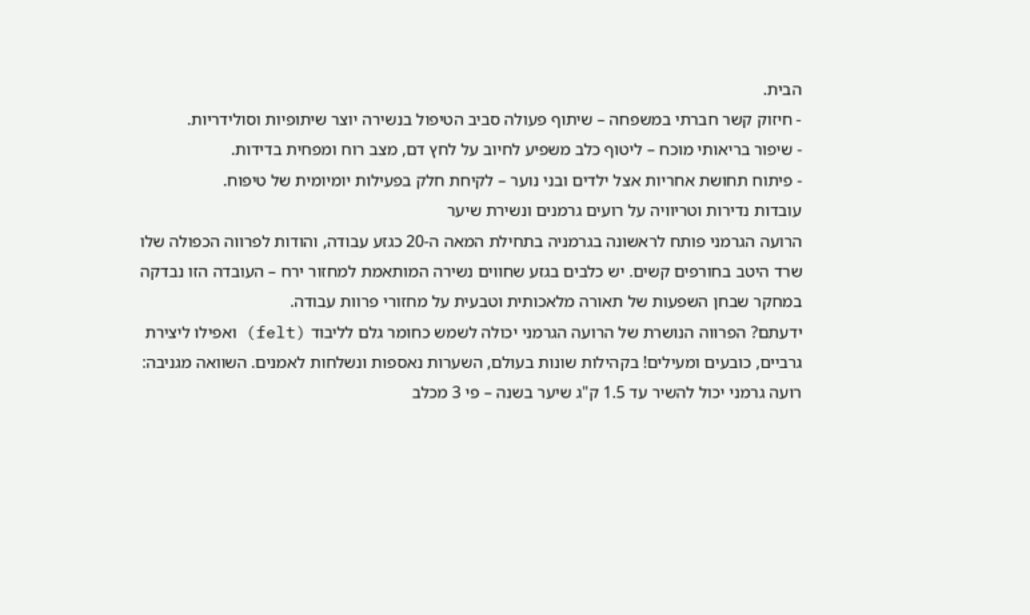הבית.
- חיזוק קשר חברתי במשפחה – שיתוף פעולה סביב הטיפול בנשירה יוצר שיתופיות וסולידריות.
- שיפור בריאותי מוכח – ליטוף כלב משפיע לחיוב על לחץ דם, מצב רוח ומפחית בדידות.
- פיתוח תחושת אחריות אצל ילדים ובני נוער – לקיחת חלק בפעילות יומיומית של טיפוח.
עובדות נדירות וטריוויה על רועים גרמנים ונשירת שיער
הרועה הגרמני פותח לראשונה בגרמניה בתחילת המאה ה-20 כגזע עבודה, והודות לפרווה הכפולה שלו שרד היטב בחורפים קשים. יש כלבים בגזע שחווים נשירה המותאמת למחזור ירח – העובדה הזו נבדקה במחקר שבחן השפעות של תאורה מלאכותית וטבעית על מחזורי פרוות עבודה.
ידעתם? הפרווה הנושרת של הרועה הגרמני יכולה לשמש כחומר גלם לליבוד (felt) ואפילו ליצירת גרביים, כובעים ומעילים! בקהילות שונות בעולם, השערות נאספות ונשלחות לאמנים. השוואה מגניבה: רועה גרמני יכול להשיר עד 1.5 ק"ג שיער בשנה – פי 3 מכלב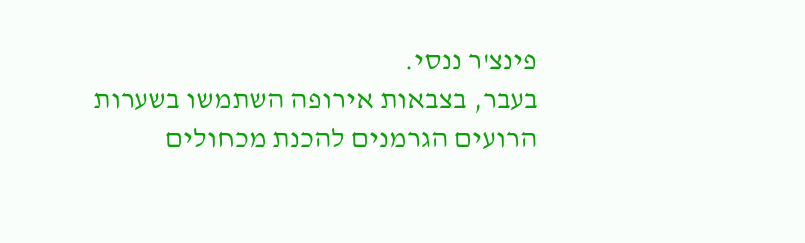פינצ'ר ננסי.
בעבר, בצבאות אירופה השתמשו בשערות הרועים הגרמנים להכנת מכחולים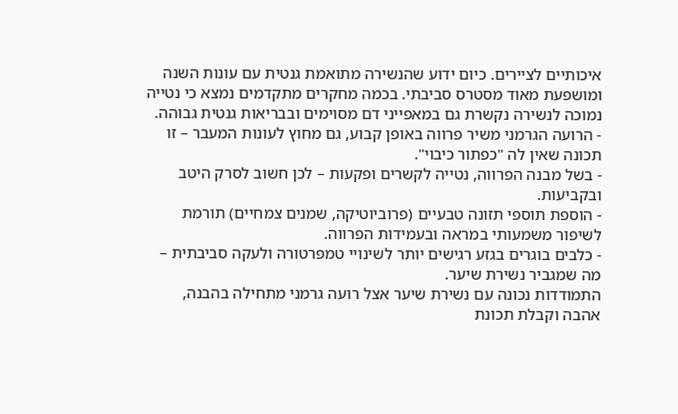איכותיים לציירים. כיום ידוע שהנשירה מתואמת גנטית עם עונות השנה ומושפעת מאוד מסטרס סביבתי. בכמה מחקרים מתקדמים נמצא כי נטייה נמוכה לנשירה נקשרת גם במאפייני דם מסוימים ובבריאות גנטית גבוהה.
- הרועה הגרמני משיר פרווה באופן קבוע, גם מחוץ לעונות המעבר – זו תכונה שאין לה "כפתור כיבוי".
- בשל מבנה הפרווה, נטייה לקשרים ופקעות – לכן חשוב לסרק היטב ובקביעות.
- הוספת תוספי תזונה טבעיים (פרוביוטיקה, שמנים צמחיים) תורמת לשיפור משמעותי במראה ובעמידות הפרווה.
- כלבים בוגרים בגזע רגישים יותר לשינויי טמפרטורה ולעקה סביבתית – מה שמגביר נשירת שיער.
התמודדות נכונה עם נשירת שיער אצל רועה גרמני מתחילה בהבנה, אהבה וקבלת תכונת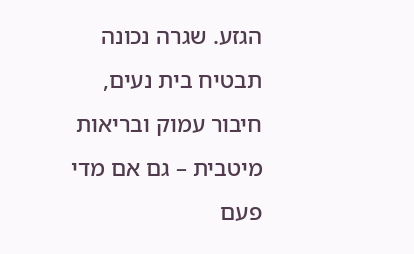הגזע. שגרה נכונה תבטיח בית נעים, חיבור עמוק ובריאות מיטבית – גם אם מדי פעם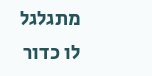מתגלגל לו כדור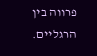פרווה בין הרגליים.